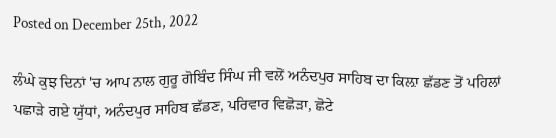Posted on December 25th, 2022

ਲੰਘੇ ਕੁਝ ਦਿਨਾਂ 'ਚ ਆਪ ਨਾਲ ਗੁਰੂ ਗੋਬਿੰਦ ਸਿੰਘ ਜੀ ਵਲੋਂ ਅਨੰਦਪੁਰ ਸਾਹਿਬ ਦਾ ਕਿਲ਼ਾ ਛੱਡਣ ਤੋਂ ਪਹਿਲਾਂ ਪਛਾੜੇ ਗਏ ਯੁੱਧਾਂ, ਅਨੰਦਪੁਰ ਸਾਹਿਬ ਛੱਡਣ, ਪਰਿਵਾਰ ਵਿਛੋੜਾ, ਛੋਟੇ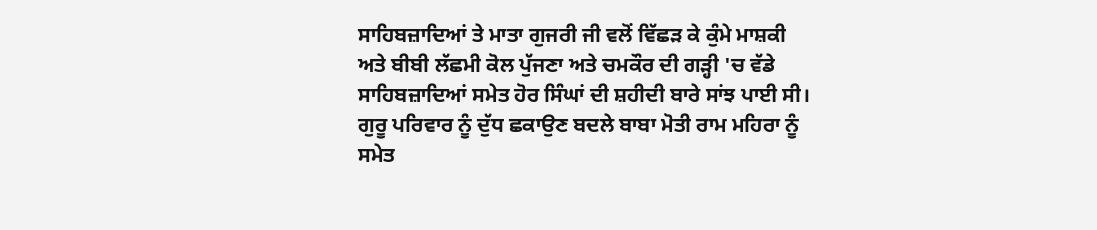ਸਾਹਿਬਜ਼ਾਦਿਆਂ ਤੇ ਮਾਤਾ ਗੁਜਰੀ ਜੀ ਵਲੋਂ ਵਿੱਛੜ ਕੇ ਕੁੰਮੇ ਮਾਸ਼ਕੀ ਅਤੇ ਬੀਬੀ ਲੱਛਮੀ ਕੋਲ ਪੁੱਜਣਾ ਅਤੇ ਚਮਕੌਰ ਦੀ ਗੜ੍ਹੀ 'ਚ ਵੱਡੇ ਸਾਹਿਬਜ਼ਾਦਿਆਂ ਸਮੇਤ ਹੋਰ ਸਿੰਘਾਂ ਦੀ ਸ਼ਹੀਦੀ ਬਾਰੇ ਸਾਂਝ ਪਾਈ ਸੀ। ਗੁਰੂ ਪਰਿਵਾਰ ਨੂੰ ਦੁੱਧ ਛਕਾਉਣ ਬਦਲੇ ਬਾਬਾ ਮੋਤੀ ਰਾਮ ਮਹਿਰਾ ਨੂੰ ਸਮੇਤ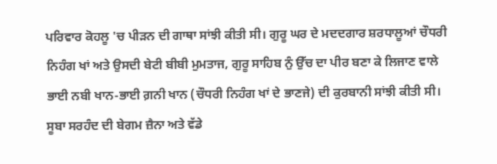ਪਰਿਵਾਰ ਕੋਹਲੂ 'ਚ ਪੀੜਨ ਦੀ ਗਾਥਾ ਸਾਂਝੀ ਕੀਤੀ ਸੀ। ਗੁਰੂ ਘਰ ਦੇ ਮਦਦਗਾਰ ਸ਼ਰਧਾਲੂਆਂ ਚੌਧਰੀ ਨਿਹੰਗ ਖਾਂ ਅਤੇ ਉਸਦੀ ਬੇਟੀ ਬੀਬੀ ਮੁਮਤਾਜ, ਗੁਰੂ ਸਾਹਿਬ ਨੁੰ ਉੱਚ ਦਾ ਪੀਰ ਬਣਾ ਕੇ ਲਿਜਾਣ ਵਾਲੇ ਭਾਈ ਨਬੀ ਖਾਨ-ਭਾਈ ਗ਼ਨੀ ਖਾਨ (ਚੌਧਰੀ ਨਿਹੰਗ ਖਾਂ ਦੇ ਭਾਣਜੇ) ਦੀ ਕੁਰਬਾਨੀ ਸਾਂਝੀ ਕੀਤੀ ਸੀ। ਸੂਬਾ ਸਰਹੰਦ ਦੀ ਬੇਗਮ ਜ਼ੈਨਾ ਅਤੇ ਵੱਡੇ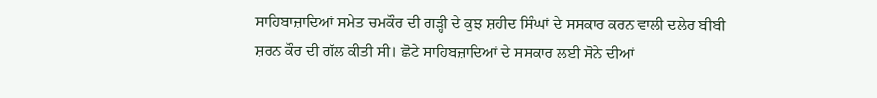ਸਾਹਿਬਾਜ਼ਾਦਿਆਂ ਸਮੇਤ ਚਮਕੌਰ ਦੀ ਗੜ੍ਹੀ ਦੇ ਕੁਝ ਸ਼ਹੀਦ ਸਿੰਘਾਂ ਦੇ ਸਸਕਾਰ ਕਰਨ ਵਾਲੀ ਦਲੇਰ ਬੀਬੀ ਸ਼ਰਨ ਕੌਰ ਦੀ ਗੱਲ ਕੀਤੀ ਸੀ। ਛੋਟੇ ਸਾਹਿਬਜ਼ਾਦਿਆਂ ਦੇ ਸਸਕਾਰ ਲਈ ਸੋਨੇ ਦੀਆਂ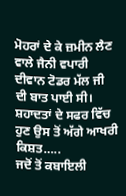ਮੋਹਰਾਂ ਦੇ ਕੇ ਜ਼ਮੀਨ ਲੈਣ ਵਾਲੇ ਜੈਨੀ ਵਪਾਰੀ ਦੀਵਾਨ ਟੋਡਰ ਮੱਲ ਜੀ ਦੀ ਬਾਤ ਪਾਈ ਸੀ। ਸ਼ਹਾਦਤਾਂ ਦੇ ਸਫਰ ਵਿੱਚ ਹੁਣ ਉਸ ਤੋਂ ਅੱਗੇ ਆਖਰੀ ਕਿਸ਼ਤ…..
ਜਦੋਂ ਤੋਂ ਕਬਾਇਲੀ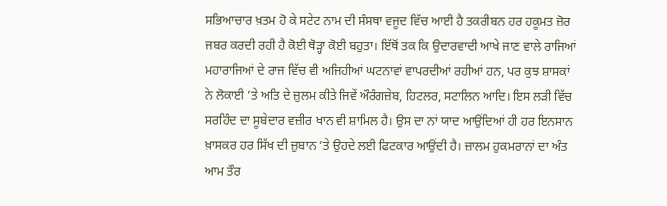ਸਭਿਆਚਾਰ ਖ਼ਤਮ ਹੋ ਕੇ ਸਟੇਟ ਨਾਮ ਦੀ ਸੰਸਥਾ ਵਜੂਦ ਵਿੱਚ ਆਈ ਹੈ ਤਕਰੀਬਨ ਹਰ ਹਕੂਮਤ ਜ਼ੋਰ ਜਬਰ ਕਰਦੀ ਰਹੀ ਹੈ ਕੋਈ ਥੋੜ੍ਹਾ ਕੋਈ ਬਹੁਤਾ। ਇੱਥੋਂ ਤਕ ਕਿ ਉਦਾਰਵਾਦੀ ਆਖੇ ਜਾਣ ਵਾਲੇ ਰਾਜਿਆਂ ਮਹਾਰਾਜਿਆਂ ਦੇ ਰਾਜ ਵਿੱਚ ਵੀ ਅਜਿਹੀਆਂ ਘਟਨਾਵਾਂ ਵਾਪਰਦੀਆਂ ਰਹੀਆਂ ਹਨ, ਪਰ ਕੁਝ ਸ਼ਾਸਕਾਂ ਨੇ ਲੋਕਾਈ ’ਤੇ ਅਤਿ ਦੇ ਜ਼ੁਲਮ ਕੀਤੇ ਜਿਵੇਂ ਔਰੰਗਜ਼ੇਬ, ਹਿਟਲਰ, ਸਟਾਲਿਨ ਆਦਿ। ਇਸ ਲੜੀ ਵਿੱਚ ਸਰਹਿੰਦ ਦਾ ਸੂਬੇਦਾਰ ਵਜ਼ੀਰ ਖਾਨ ਵੀ ਸ਼ਾਮਿਲ ਹੈ। ਉਸ ਦਾ ਨਾਂ ਯਾਦ ਆਉਂਦਿਆਂ ਹੀ ਹਰ ਇਨਸਾਨ ਖ਼ਾਸਕਰ ਹਰ ਸਿੱਖ ਦੀ ਜ਼ੁਬਾਨ ’ਤੇ ਉਹਦੇ ਲਈ ਫਿਟਕਾਰ ਆਉਂਦੀ ਹੈ। ਜ਼ਾਲਮ ਹੁਕਮਰਾਨਾਂ ਦਾ ਅੰਤ ਆਮ ਤੌਰ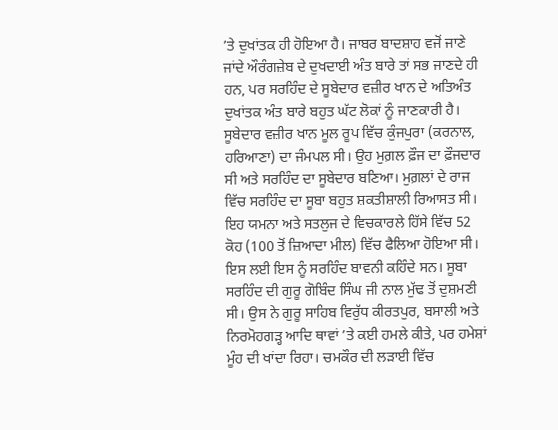’ਤੇ ਦੁਖਾਂਤਕ ਹੀ ਹੋਇਆ ਹੈ। ਜਾਬਰ ਬਾਦਸ਼ਾਹ ਵਜੋਂ ਜਾਣੇ ਜਾਂਦੇ ਔਰੰਗਜ਼ੇਬ ਦੇ ਦੁਖਦਾਈ ਅੰਤ ਬਾਰੇ ਤਾਂ ਸਭ ਜਾਣਦੇ ਹੀ ਹਨ, ਪਰ ਸਰਹਿੰਦ ਦੇ ਸੂਬੇਦਾਰ ਵਜ਼ੀਰ ਖਾਨ ਦੇ ਅਤਿਅੰਤ ਦੁਖਾਂਤਕ ਅੰਤ ਬਾਰੇ ਬਹੁਤ ਘੱਟ ਲੋਕਾਂ ਨੂੰ ਜਾਣਕਾਰੀ ਹੈ।
ਸੂਬੇਦਾਰ ਵਜ਼ੀਰ ਖਾਨ ਮੂਲ ਰੂਪ ਵਿੱਚ ਕੁੰਜਪੁਰਾ (ਕਰਨਾਲ, ਹਰਿਆਣਾ) ਦਾ ਜੰਮਪਲ ਸੀ। ਉਹ ਮੁਗ਼ਲ ਫ਼ੌਜ ਦਾ ਫ਼ੌਜਦਾਰ ਸੀ ਅਤੇ ਸਰਹਿੰਦ ਦਾ ਸੂਬੇਦਾਰ ਬਣਿਆ। ਮੁਗ਼ਲਾਂ ਦੇ ਰਾਜ ਵਿੱਚ ਸਰਹਿੰਦ ਦਾ ਸੂਬਾ ਬਹੁਤ ਸ਼ਕਤੀਸ਼ਾਲੀ ਰਿਆਸਤ ਸੀ। ਇਹ ਯਮਨਾ ਅਤੇ ਸਤਲੁਜ ਦੇ ਵਿਚਕਾਰਲੇ ਹਿੱਸੇ ਵਿੱਚ 52 ਕੋਹ (100 ਤੋਂ ਜ਼ਿਆਦਾ ਮੀਲ) ਵਿੱਚ ਫੈਲਿਆ ਹੋਇਆ ਸੀ। ਇਸ ਲਈ ਇਸ ਨੂੰ ਸਰਹਿੰਦ ਬਾਵਨੀ ਕਹਿੰਦੇ ਸਨ। ਸੂਬਾ ਸਰਹਿੰਦ ਦੀ ਗੁਰੂ ਗੋਬਿੰਦ ਸਿੰਘ ਜੀ ਨਾਲ ਮੁੱਢ ਤੋਂ ਦੁਸ਼ਮਣੀ ਸੀ। ਉਸ ਨੇ ਗੁਰੂ ਸਾਹਿਬ ਵਿਰੁੱਧ ਕੀਰਤਪੁਰ, ਬਸਾਲੀ ਅਤੇ ਨਿਰਮੋਹਗੜ੍ਹ ਆਦਿ ਥਾਵਾਂ ’ਤੇ ਕਈ ਹਮਲੇ ਕੀਤੇ, ਪਰ ਹਮੇਸ਼ਾਂ ਮੂੰਹ ਦੀ ਖਾਂਦਾ ਰਿਹਾ। ਚਮਕੌਰ ਦੀ ਲੜਾਈ ਵਿੱਚ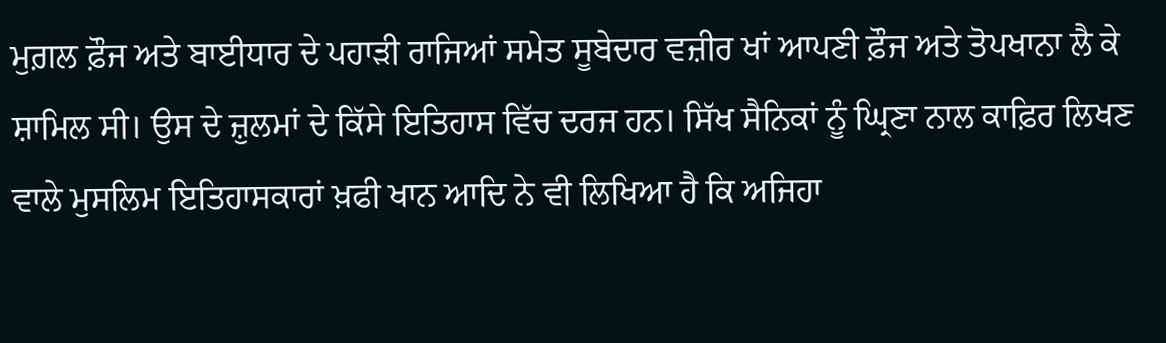ਮੁਗ਼ਲ ਫ਼ੌਜ ਅਤੇ ਬਾਈਧਾਰ ਦੇ ਪਹਾੜੀ ਰਾਜਿਆਂ ਸਮੇਤ ਸੂਬੇਦਾਰ ਵਜ਼ੀਰ ਖਾਂ ਆਪਣੀ ਫ਼ੌਜ ਅਤੇ ਤੋਪਖਾਨਾ ਲੈ ਕੇ ਸ਼ਾਮਿਲ ਸੀ। ਉਸ ਦੇ ਜ਼ੁਲਮਾਂ ਦੇ ਕਿੱਸੇ ਇਤਿਹਾਸ ਵਿੱਚ ਦਰਜ ਹਨ। ਸਿੱਖ ਸੈਨਿਕਾਂ ਨੂੰ ਘ੍ਰਿਣਾ ਨਾਲ ਕਾਫ਼ਿਰ ਲਿਖਣ ਵਾਲੇ ਮੁਸਲਿਮ ਇਤਿਹਾਸਕਾਰਾਂ ਖ਼ਫੀ ਖਾਨ ਆਦਿ ਨੇ ਵੀ ਲਿਖਿਆ ਹੈ ਕਿ ਅਜਿਹਾ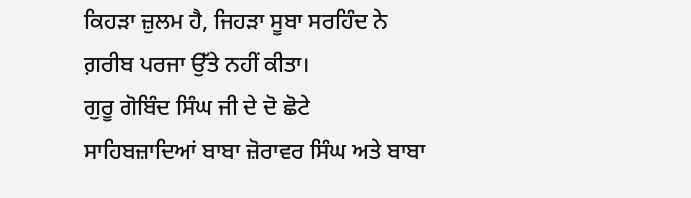ਕਿਹੜਾ ਜ਼ੁਲਮ ਹੈ, ਜਿਹੜਾ ਸੂਬਾ ਸਰਹਿੰਦ ਨੇ ਗ਼ਰੀਬ ਪਰਜਾ ਉੱਤੇ ਨਹੀਂ ਕੀਤਾ।
ਗੁਰੂ ਗੋਬਿੰਦ ਸਿੰਘ ਜੀ ਦੇ ਦੋ ਛੋਟੇ ਸਾਹਿਬਜ਼ਾਦਿਆਂ ਬਾਬਾ ਜ਼ੋਰਾਵਰ ਸਿੰਘ ਅਤੇ ਬਾਬਾ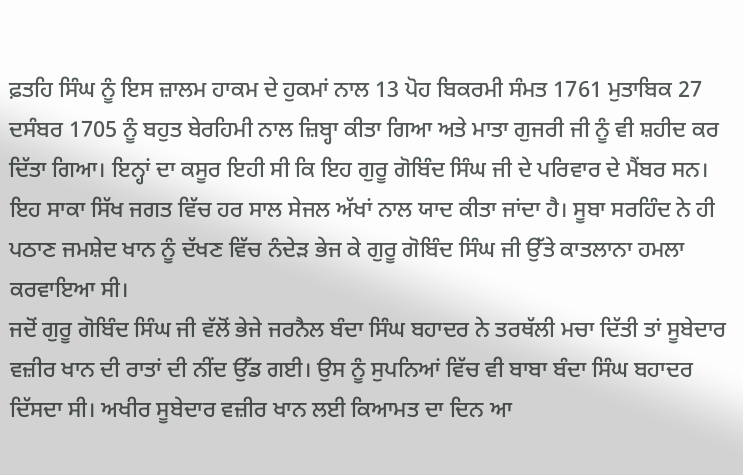ਫ਼ਤਹਿ ਸਿੰਘ ਨੂੰ ਇਸ ਜ਼ਾਲਮ ਹਾਕਮ ਦੇ ਹੁਕਮਾਂ ਨਾਲ 13 ਪੋਹ ਬਿਕਰਮੀ ਸੰਮਤ 1761 ਮੁਤਾਬਿਕ 27 ਦਸੰਬਰ 1705 ਨੂੰ ਬਹੁਤ ਬੇਰਹਿਮੀ ਨਾਲ ਜ਼ਿਬ੍ਹਾ ਕੀਤਾ ਗਿਆ ਅਤੇ ਮਾਤਾ ਗੁਜਰੀ ਜੀ ਨੂੰ ਵੀ ਸ਼ਹੀਦ ਕਰ ਦਿੱਤਾ ਗਿਆ। ਇਨ੍ਹਾਂ ਦਾ ਕਸੂਰ ਇਹੀ ਸੀ ਕਿ ਇਹ ਗੁਰੂ ਗੋਬਿੰਦ ਸਿੰਘ ਜੀ ਦੇ ਪਰਿਵਾਰ ਦੇ ਮੈਂਬਰ ਸਨ। ਇਹ ਸਾਕਾ ਸਿੱਖ ਜਗਤ ਵਿੱਚ ਹਰ ਸਾਲ ਸੇਜਲ ਅੱਖਾਂ ਨਾਲ ਯਾਦ ਕੀਤਾ ਜਾਂਦਾ ਹੈ। ਸੂਬਾ ਸਰਹਿੰਦ ਨੇ ਹੀ ਪਠਾਣ ਜਮਸ਼ੇਦ ਖਾਨ ਨੂੰ ਦੱਖਣ ਵਿੱਚ ਨੰਦੇੜ ਭੇਜ ਕੇ ਗੁਰੂ ਗੋਬਿੰਦ ਸਿੰਘ ਜੀ ਉੱਤੇ ਕਾਤਲਾਨਾ ਹਮਲਾ ਕਰਵਾਇਆ ਸੀ।
ਜਦੋਂ ਗੁਰੂ ਗੋਬਿੰਦ ਸਿੰਘ ਜੀ ਵੱਲੋਂ ਭੇਜੇ ਜਰਨੈਲ ਬੰਦਾ ਸਿੰਘ ਬਹਾਦਰ ਨੇ ਤਰਥੱਲੀ ਮਚਾ ਦਿੱਤੀ ਤਾਂ ਸੂਬੇਦਾਰ ਵਜ਼ੀਰ ਖਾਨ ਦੀ ਰਾਤਾਂ ਦੀ ਨੀਂਦ ਉੱਡ ਗਈ। ਉਸ ਨੂੰ ਸੁਪਨਿਆਂ ਵਿੱਚ ਵੀ ਬਾਬਾ ਬੰਦਾ ਸਿੰਘ ਬਹਾਦਰ ਦਿੱਸਦਾ ਸੀ। ਅਖੀਰ ਸੂਬੇਦਾਰ ਵਜ਼ੀਰ ਖਾਨ ਲਈ ਕਿਆਮਤ ਦਾ ਦਿਨ ਆ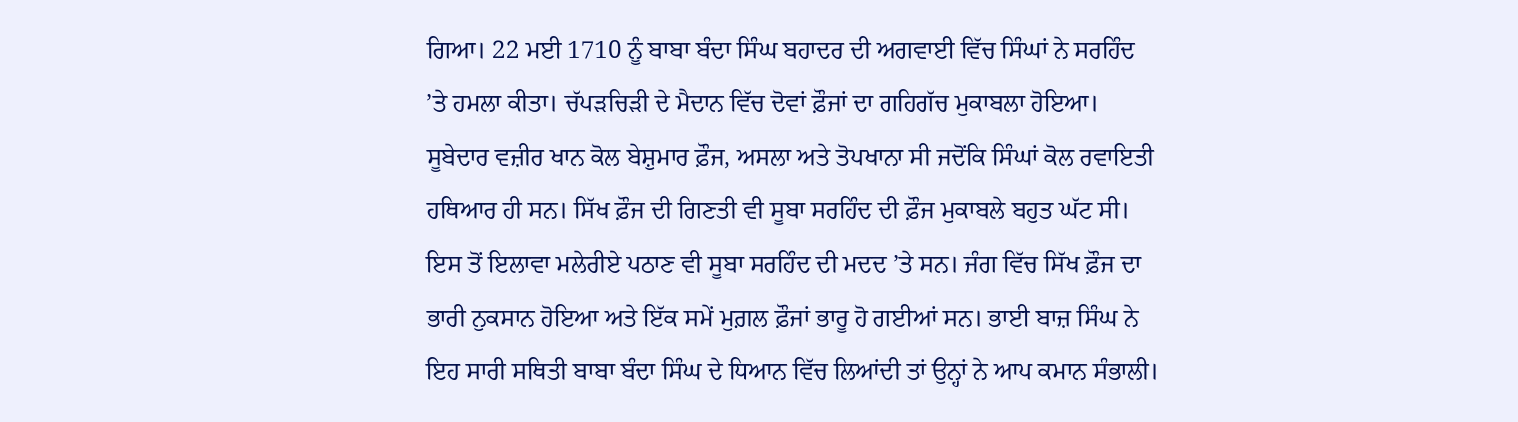ਗਿਆ। 22 ਮਈ 1710 ਨੂੰ ਬਾਬਾ ਬੰਦਾ ਸਿੰਘ ਬਹਾਦਰ ਦੀ ਅਗਵਾਈ ਵਿੱਚ ਸਿੰਘਾਂ ਨੇ ਸਰਹਿੰਦ ’ਤੇ ਹਮਲਾ ਕੀਤਾ। ਚੱਪੜਚਿੜੀ ਦੇ ਮੈਦਾਨ ਵਿੱਚ ਦੋਵਾਂ ਫ਼ੌਜਾਂ ਦਾ ਗਹਿਗੱਚ ਮੁਕਾਬਲਾ ਹੋਇਆ।
ਸੂਬੇਦਾਰ ਵਜ਼ੀਰ ਖਾਨ ਕੋਲ ਬੇਸ਼ੁਮਾਰ ਫ਼ੌਜ, ਅਸਲਾ ਅਤੇ ਤੋਪਖਾਨਾ ਸੀ ਜਦੋਂਕਿ ਸਿੰਘਾਂ ਕੋਲ ਰਵਾਇਤੀ ਹਥਿਆਰ ਹੀ ਸਨ। ਸਿੱਖ ਫ਼ੌਜ ਦੀ ਗਿਣਤੀ ਵੀ ਸੂਬਾ ਸਰਹਿੰਦ ਦੀ ਫ਼ੌਜ ਮੁਕਾਬਲੇ ਬਹੁਤ ਘੱਟ ਸੀ। ਇਸ ਤੋਂ ਇਲਾਵਾ ਮਲੇਰੀਏ ਪਠਾਣ ਵੀ ਸੂਬਾ ਸਰਹਿੰਦ ਦੀ ਮਦਦ ’ਤੇ ਸਨ। ਜੰਗ ਵਿੱਚ ਸਿੱਖ ਫ਼ੌਜ ਦਾ ਭਾਰੀ ਨੁਕਸਾਨ ਹੋਇਆ ਅਤੇ ਇੱਕ ਸਮੇਂ ਮੁਗ਼ਲ ਫ਼ੌਜਾਂ ਭਾਰੂ ਹੋ ਗਈਆਂ ਸਨ। ਭਾਈ ਬਾਜ਼ ਸਿੰਘ ਨੇ ਇਹ ਸਾਰੀ ਸਥਿਤੀ ਬਾਬਾ ਬੰਦਾ ਸਿੰਘ ਦੇ ਧਿਆਨ ਵਿੱਚ ਲਿਆਂਦੀ ਤਾਂ ਉਨ੍ਹਾਂ ਨੇ ਆਪ ਕਮਾਨ ਸੰਭਾਲੀ।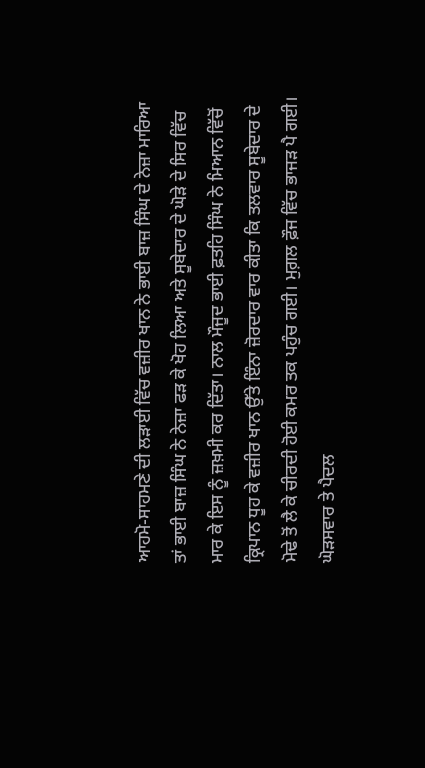ਆਹਮੋ-ਸਾਹਮਣੇ ਦੀ ਲੜਾਈ ਵਿੱਚ ਵਜ਼ੀਰ ਖਾਨ ਨੇ ਭਾਈ ਬਾਜ਼ ਸਿੰਘ ਦੇ ਨੇਜ਼ਾ ਮਾਰਿਆ ਤਾਂ ਭਾਈ ਬਾਜ਼ ਸਿੰਘ ਨੇ ਨੇਜ਼ਾ ਫੜ ਕੇ ਖੋਹ ਲਿਆ ਅਤੇ ਸੂਬੇਦਾਰ ਦੇ ਘੋੜੇ ਦੇ ਸਿਰ ਵਿੱਚ ਮਾਰ ਕੇ ਇਸ ਨੂੰ ਜ਼ਖ਼ਮੀ ਕਰ ਦਿੱਤਾ। ਨਾਲ ਮੌਜੂਦ ਭਾਈ ਫ਼ਤਹਿ ਸਿੰਘ ਨੇ ਮਿਆਨ ਵਿੱਚੋਂ ਕ੍ਰਿਪਾਨ ਧੂਹ ਕੇ ਵਜ਼ੀਰ ਖਾਨ ਉੱਤੇ ਇੰਨਾ ਜ਼ੋਰਦਾਰ ਵਾਰ ਕੀਤਾ ਕਿ ਤਲਵਾਰ ਸੂਬੇਦਾਰ ਦੇ ਮੋਢੇ ਤੋਂ ਲੈ ਕੇ ਚੀਰਦੀ ਹੋਈ ਕਮਰ ਤਕ ਪਹੁੰਚ ਗਈ। ਮੁਗ਼ਲ ਫ਼ੌਜ ਵਿੱਚ ਭਾਜੜ ਪੈ ਗਈ। ਘੋੜਸਵਾਰ ਤੇ ਪੈਦਲ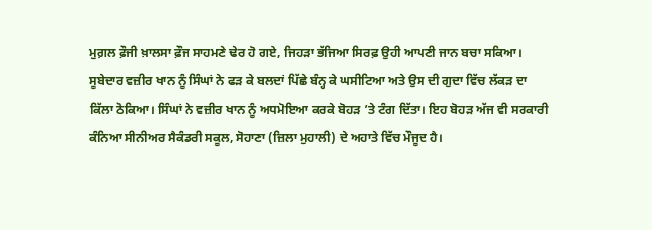ਮੁਗ਼ਲ ਫ਼ੌਜੀ ਖ਼ਾਲਸਾ ਫ਼ੌਜ ਸਾਹਮਣੇ ਢੇਰ ਹੋ ਗਏ, ਜਿਹੜਾ ਭੱਜਿਆ ਸਿਰਫ਼ ਉਹੀ ਆਪਣੀ ਜਾਨ ਬਚਾ ਸਕਿਆ।
ਸੂਬੇਦਾਰ ਵਜ਼ੀਰ ਖਾਨ ਨੂੰ ਸਿੰਘਾਂ ਨੇ ਫੜ ਕੇ ਬਲਦਾਂ ਪਿੱਛੇ ਬੰਨ੍ਹ ਕੇ ਘਸੀਟਿਆ ਅਤੇ ਉਸ ਦੀ ਗੁਦਾ ਵਿੱਚ ਲੱਕੜ ਦਾ ਕਿੱਲਾ ਠੋਕਿਆ। ਸਿੰਘਾਂ ਨੇ ਵਜ਼ੀਰ ਖਾਨ ਨੂੰ ਅਧਮੋਇਆ ਕਰਕੇ ਬੋਹੜ ’ਤੇ ਟੰਗ ਦਿੱਤਾ। ਇਹ ਬੋਹੜ ਅੱਜ ਵੀ ਸਰਕਾਰੀ ਕੰਨਿਆ ਸੀਨੀਅਰ ਸੈਕੰਡਰੀ ਸਕੂਲ, ਸੋਹਾਣਾ (ਜ਼ਿਲਾ ਮੁਹਾਲੀ) ਦੇ ਅਹਾਤੇ ਵਿੱਚ ਮੌਜੂਦ ਹੈ।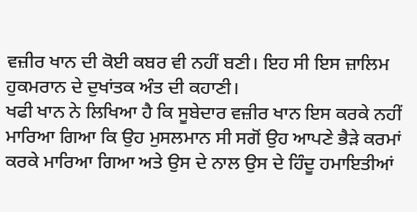ਵਜ਼ੀਰ ਖਾਨ ਦੀ ਕੋਈ ਕਬਰ ਵੀ ਨਹੀਂ ਬਣੀ। ਇਹ ਸੀ ਇਸ ਜ਼ਾਲਿਮ ਹੁਕਮਰਾਨ ਦੇ ਦੁਖਾਂਤਕ ਅੰਤ ਦੀ ਕਹਾਣੀ।
ਖਫੀ ਖਾਨ ਨੇ ਲਿਖਿਆ ਹੈ ਕਿ ਸੂਬੇਦਾਰ ਵਜ਼ੀਰ ਖਾਨ ਇਸ ਕਰਕੇ ਨਹੀਂ ਮਾਰਿਆ ਗਿਆ ਕਿ ਉਹ ਮੁਸਲਮਾਨ ਸੀ ਸਗੋਂ ਉਹ ਆਪਣੇ ਭੈੜੇ ਕਰਮਾਂ ਕਰਕੇ ਮਾਰਿਆ ਗਿਆ ਅਤੇ ਉਸ ਦੇ ਨਾਲ ਉਸ ਦੇ ਹਿੰਦੂ ਹਮਾਇਤੀਆਂ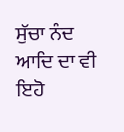ਸੁੱਚਾ ਨੰਦ ਆਦਿ ਦਾ ਵੀ ਇਹੋ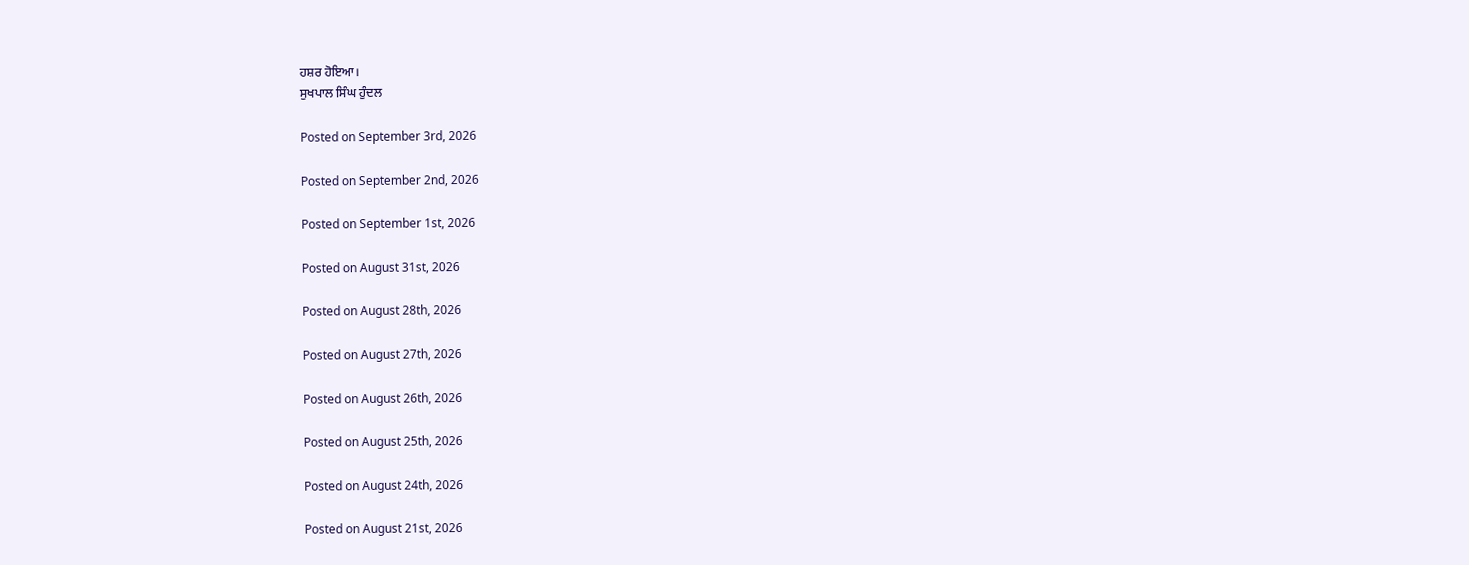ਹਸ਼ਰ ਹੋਇਆ।
ਸੁਖਪਾਲ ਸਿੰਘ ਹੁੰਦਲ

Posted on September 3rd, 2026

Posted on September 2nd, 2026

Posted on September 1st, 2026

Posted on August 31st, 2026

Posted on August 28th, 2026

Posted on August 27th, 2026

Posted on August 26th, 2026

Posted on August 25th, 2026

Posted on August 24th, 2026

Posted on August 21st, 2026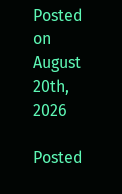Posted on August 20th, 2026

Posted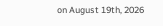on August 19th, 2026